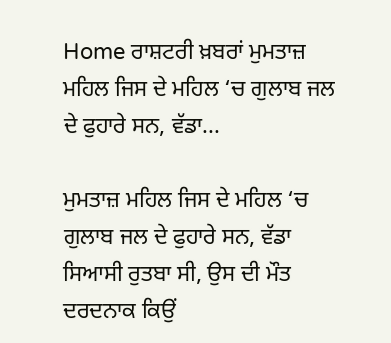Home ਰਾਸ਼ਟਰੀ ਖ਼ਬਰਾਂ ਮੁਮਤਾਜ਼ ਮਹਿਲ ਜਿਸ ਦੇ ਮਹਿਲ ‘ਚ ਗੁਲਾਬ ਜਲ ਦੇ ਫੁਹਾਰੇ ਸਨ, ਵੱਡਾ...

ਮੁਮਤਾਜ਼ ਮਹਿਲ ਜਿਸ ਦੇ ਮਹਿਲ ‘ਚ ਗੁਲਾਬ ਜਲ ਦੇ ਫੁਹਾਰੇ ਸਨ, ਵੱਡਾ ਸਿਆਸੀ ਰੁਤਬਾ ਸੀ, ਉਸ ਦੀ ਮੌਤ ਦਰਦਨਾਕ ਕਿਉਂ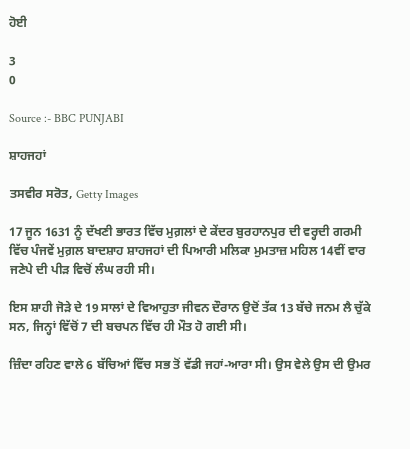ਹੋਈ

3
0

Source :- BBC PUNJABI

ਸ਼ਾਹਜਹਾਂ

ਤਸਵੀਰ ਸਰੋਤ, Getty Images

17 ਜੂਨ 1631 ਨੂੰ ਦੱਖਣੀ ਭਾਰਤ ਵਿੱਚ ਮੁਗ਼ਲਾਂ ਦੇ ਕੇਂਦਰ ਬੁਰਹਾਨਪੁਰ ਦੀ ਵਰ੍ਹਦੀ ਗਰਮੀ ਵਿੱਚ ਪੰਜਵੇਂ ਮੁਗ਼ਲ ਬਾਦਸ਼ਾਹ ਸ਼ਾਹਜਹਾਂ ਦੀ ਪਿਆਰੀ ਮਲਿਕਾ ਮੁਮਤਾਜ਼ ਮਹਿਲ 14ਵੀਂ ਵਾਰ ਜਣੇਪੇ ਦੀ ਪੀੜ ਵਿਚੋਂ ਲੰਘ ਰਹੀ ਸੀ।

ਇਸ ਸ਼ਾਹੀ ਜੋੜੇ ਦੇ 19 ਸਾਲਾਂ ਦੇ ਵਿਆਹੁਤਾ ਜੀਵਨ ਦੌਰਾਨ ਉਦੋਂ ਤੱਕ 13 ਬੱਚੇ ਜਨਮ ਲੈ ਚੁੱਕੇ ਸਨ, ਜਿਨ੍ਹਾਂ ਵਿੱਚੋਂ 7 ਦੀ ਬਚਪਨ ਵਿੱਚ ਹੀ ਮੌਤ ਹੋ ਗਈ ਸੀ।

ਜ਼ਿੰਦਾ ਰਹਿਣ ਵਾਲੇ 6 ਬੱਚਿਆਂ ਵਿੱਚ ਸਭ ਤੋਂ ਵੱਡੀ ਜਹਾਂ-ਆਰਾ ਸੀ। ਉਸ ਵੇਲੇ ਉਸ ਦੀ ਉਮਰ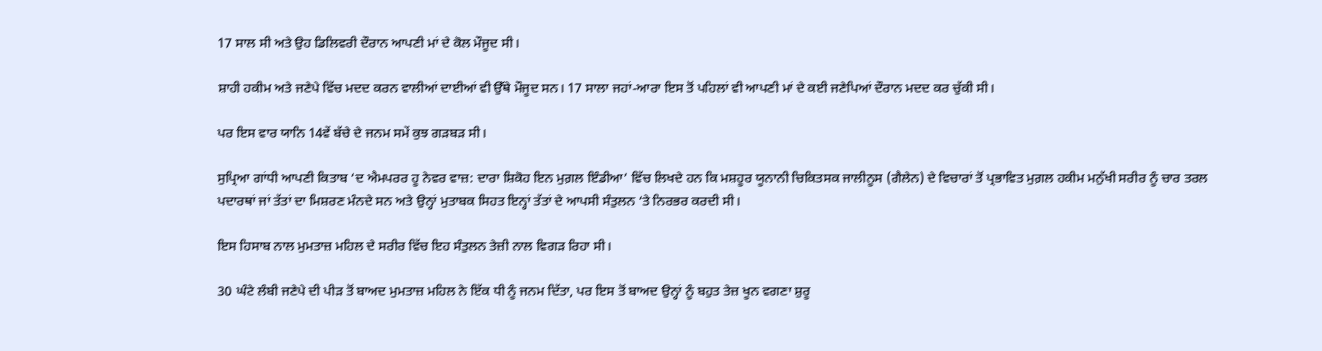17 ਸਾਲ ਸੀ ਅਤੇ ਉਹ ਡਿਲਿਵਰੀ ਦੌਰਾਨ ਆਪਣੀ ਮਾਂ ਦੇ ਕੋਲ ਮੌਜੂਦ ਸੀ।

ਸ਼ਾਹੀ ਹਕੀਮ ਅਤੇ ਜਣੇਪੇ ਵਿੱਚ ਮਦਦ ਕਰਨ ਵਾਲੀਆਂ ਦਾਈਆਂ ਵੀ ਉੱਥੇ ਮੌਜੂਦ ਸਨ। 17 ਸਾਲਾ ਜਹਾਂ-ਆਰਾ ਇਸ ਤੋਂ ਪਹਿਲਾਂ ਵੀ ਆਪਣੀ ਮਾਂ ਦੇ ਕਈ ਜਣੇਪਿਆਂ ਦੌਰਾਨ ਮਦਦ ਕਰ ਚੁੱਕੀ ਸੀ।

ਪਰ ਇਸ ਵਾਰ ਯਾਨਿ 14ਵੇਂ ਬੱਚੇ ਦੇ ਜਨਮ ਸਮੇਂ ਕੁਝ ਗੜਬੜ ਸੀ।

ਸੁਪ੍ਰਿਆ ਗਾਂਧੀ ਆਪਣੀ ਕਿਤਾਬ ‘ਦ ਐਮਪਰਰ ਹੂ ਨੇਵਰ ਵਾਜ਼: ਦਾਰਾ ਸ਼ਿਕੋਹ ਇਨ ਮੁਗ਼ਲ ਇੰਡੀਆ’ ਵਿੱਚ ਲਿਖਦੇ ਹਨ ਕਿ ਮਸ਼ਹੂਰ ਯੂਨਾਨੀ ਚਿਕਿਤਸਕ ਜਾਲੀਨੂਸ (ਗੈਲੇਨ) ਦੇ ਵਿਚਾਰਾਂ ਤੋਂ ਪ੍ਰਭਾਵਿਤ ਮੁਗ਼ਲ ਹਕੀਮ ਮਨੁੱਖੀ ਸਰੀਰ ਨੂੰ ਚਾਰ ਤਰਲ ਪਦਾਰਥਾਂ ਜਾਂ ਤੱਤਾਂ ਦਾ ਮਿਸ਼ਰਣ ਮੰਨਦੇ ਸਨ ਅਤੇ ਉਨ੍ਹਾਂ ਮੁਤਾਬਕ ਸਿਹਤ ਇਨ੍ਹਾਂ ਤੱਤਾਂ ਦੇ ਆਪਸੀ ਸੰਤੁਲਨ ‘ਤੇ ਨਿਰਭਰ ਕਰਦੀ ਸੀ।

ਇਸ ਹਿਸਾਬ ਨਾਲ ਮੁਮਤਾਜ਼ ਮਹਿਲ ਦੇ ਸਰੀਰ ਵਿੱਚ ਇਹ ਸੰਤੁਲਨ ਤੇਜ਼ੀ ਨਾਲ ਵਿਗੜ ਰਿਹਾ ਸੀ।

30 ਘੰਟੇ ਲੰਬੀ ਜਣੇਪੇ ਦੀ ਪੀੜ ਤੋਂ ਬਾਅਦ ਮੁਮਤਾਜ਼ ਮਹਿਲ ਨੇ ਇੱਕ ਧੀ ਨੂੰ ਜਨਮ ਦਿੱਤਾ, ਪਰ ਇਸ ਤੋਂ ਬਾਅਦ ਉਨ੍ਹਾਂ ਨੂੰ ਬਹੁਤ ਤੇਜ਼ ਖੂਨ ਵਗਣਾ ਸ਼ੁਰੂ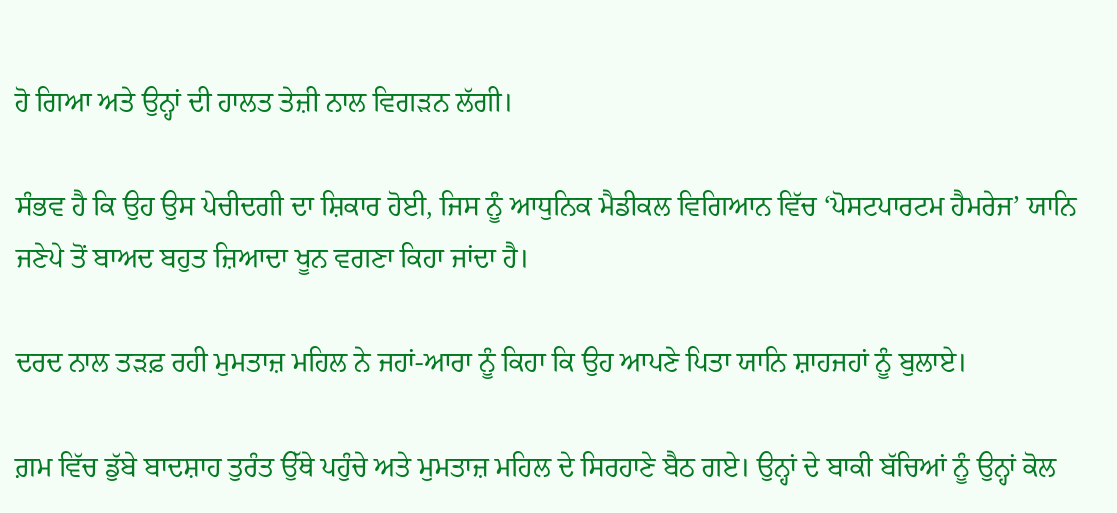ਹੋ ਗਿਆ ਅਤੇ ਉਨ੍ਹਾਂ ਦੀ ਹਾਲਤ ਤੇਜ਼ੀ ਨਾਲ ਵਿਗੜਨ ਲੱਗੀ।

ਸੰਭਵ ਹੈ ਕਿ ਉਹ ਉਸ ਪੇਚੀਦਗੀ ਦਾ ਸ਼ਿਕਾਰ ਹੋਈ, ਜਿਸ ਨੂੰ ਆਧੁਨਿਕ ਮੈਡੀਕਲ ਵਿਗਿਆਨ ਵਿੱਚ ‘ਪੋਸਟਪਾਰਟਮ ਹੈਮਰੇਜ’ ਯਾਨਿ ਜਣੇਪੇ ਤੋਂ ਬਾਅਦ ਬਹੁਤ ਜ਼ਿਆਦਾ ਖੂਨ ਵਗਣਾ ਕਿਹਾ ਜਾਂਦਾ ਹੈ।

ਦਰਦ ਨਾਲ ਤੜਫ਼ ਰਹੀ ਮੁਮਤਾਜ਼ ਮਹਿਲ ਨੇ ਜਹਾਂ-ਆਰਾ ਨੂੰ ਕਿਹਾ ਕਿ ਉਹ ਆਪਣੇ ਪਿਤਾ ਯਾਨਿ ਸ਼ਾਹਜਹਾਂ ਨੂੰ ਬੁਲਾਏ।

ਗ਼ਮ ਵਿੱਚ ਡੁੱਬੇ ਬਾਦਸ਼ਾਹ ਤੁਰੰਤ ਉੱਥੇ ਪਹੁੰਚੇ ਅਤੇ ਮੁਮਤਾਜ਼ ਮਹਿਲ ਦੇ ਸਿਰਹਾਣੇ ਬੈਠ ਗਏ। ਉਨ੍ਹਾਂ ਦੇ ਬਾਕੀ ਬੱਚਿਆਂ ਨੂੰ ਉਨ੍ਹਾਂ ਕੋਲ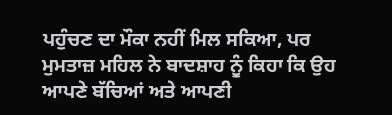ਪਹੁੰਚਣ ਦਾ ਮੌਕਾ ਨਹੀਂ ਮਿਲ ਸਕਿਆ, ਪਰ ਮੁਮਤਾਜ਼ ਮਹਿਲ ਨੇ ਬਾਦਸ਼ਾਹ ਨੂੰ ਕਿਹਾ ਕਿ ਉਹ ਆਪਣੇ ਬੱਚਿਆਂ ਅਤੇ ਆਪਣੀ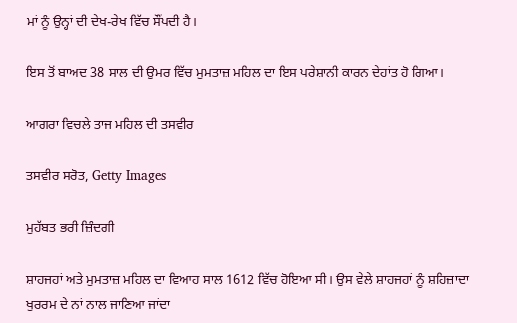ਮਾਂ ਨੂੰ ਉਨ੍ਹਾਂ ਦੀ ਦੇਖ-ਰੇਖ ਵਿੱਚ ਸੌਂਪਦੀ ਹੈ।

ਇਸ ਤੋਂ ਬਾਅਦ 38 ਸਾਲ ਦੀ ਉਮਰ ਵਿੱਚ ਮੁਮਤਾਜ਼ ਮਹਿਲ ਦਾ ਇਸ ਪਰੇਸ਼ਾਨੀ ਕਾਰਨ ਦੇਹਾਂਤ ਹੋ ਗਿਆ।

ਆਗਰਾ ਵਿਚਲੇ ਤਾਜ ਮਹਿਲ ਦੀ ਤਸਵੀਰ

ਤਸਵੀਰ ਸਰੋਤ, Getty Images

ਮੁਹੱਬਤ ਭਰੀ ਜ਼ਿੰਦਗੀ

ਸ਼ਾਹਜਹਾਂ ਅਤੇ ਮੁਮਤਾਜ਼ ਮਹਿਲ ਦਾ ਵਿਆਹ ਸਾਲ 1612 ਵਿੱਚ ਹੋਇਆ ਸੀ। ਉਸ ਵੇਲੇ ਸ਼ਾਹਜਹਾਂ ਨੂੰ ਸ਼ਹਿਜ਼ਾਦਾ ਖੁਰਰਮ ਦੇ ਨਾਂ ਨਾਲ ਜਾਣਿਆ ਜਾਂਦਾ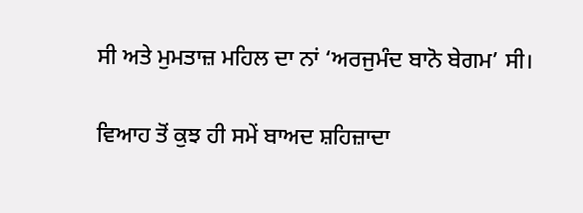ਸੀ ਅਤੇ ਮੁਮਤਾਜ਼ ਮਹਿਲ ਦਾ ਨਾਂ ‘ਅਰਜੁਮੰਦ ਬਾਨੋ ਬੇਗਮ’ ਸੀ।

ਵਿਆਹ ਤੋਂ ਕੁਝ ਹੀ ਸਮੇਂ ਬਾਅਦ ਸ਼ਹਿਜ਼ਾਦਾ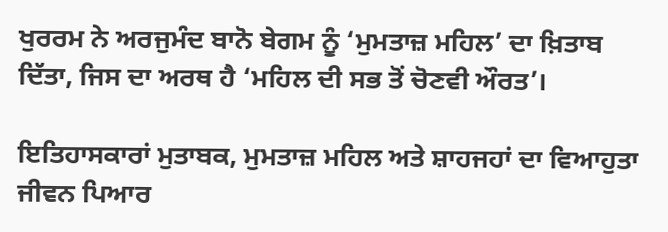ਖੁਰਰਮ ਨੇ ਅਰਜੁਮੰਦ ਬਾਨੋ ਬੇਗਮ ਨੂੰ ‘ਮੁਮਤਾਜ਼ ਮਹਿਲ’ ਦਾ ਖ਼ਿਤਾਬ ਦਿੱਤਾ, ਜਿਸ ਦਾ ਅਰਥ ਹੈ ‘ਮਹਿਲ ਦੀ ਸਭ ਤੋਂ ਚੋਣਵੀ ਔਰਤ’।

ਇਤਿਹਾਸਕਾਰਾਂ ਮੁਤਾਬਕ, ਮੁਮਤਾਜ਼ ਮਹਿਲ ਅਤੇ ਸ਼ਾਹਜਹਾਂ ਦਾ ਵਿਆਹੁਤਾ ਜੀਵਨ ਪਿਆਰ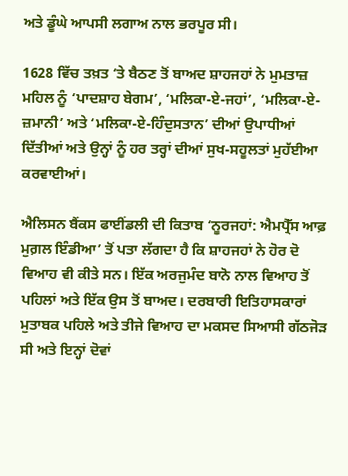ਅਤੇ ਡੂੰਘੇ ਆਪਸੀ ਲਗਾਅ ਨਾਲ ਭਰਪੂਰ ਸੀ।

1628 ਵਿੱਚ ਤਖ਼ਤ ‘ਤੇ ਬੈਠਣ ਤੋਂ ਬਾਅਦ ਸ਼ਾਹਜਹਾਂ ਨੇ ਮੁਮਤਾਜ਼ ਮਹਿਲ ਨੂੰ ‘ਪਾਦਸ਼ਾਹ ਬੇਗਮ’, ‘ਮਲਿਕਾ-ਏ-ਜਹਾਂ’, ‘ਮਲਿਕਾ-ਏ-ਜ਼ਮਾਨੀ’ ਅਤੇ ‘ਮਲਿਕਾ-ਏ-ਹਿੰਦੁਸਤਾਨ’ ਦੀਆਂ ਉਪਾਧੀਆਂ ਦਿੱਤੀਆਂ ਅਤੇ ਉਨ੍ਹਾਂ ਨੂੰ ਹਰ ਤਰ੍ਹਾਂ ਦੀਆਂ ਸੁਖ-ਸਹੂਲਤਾਂ ਮੁਹੱਈਆ ਕਰਵਾਈਆਂ।

ਐਲਿਸਨ ਬੈਂਕਸ ਫਾਈਂਡਲੀ ਦੀ ਕਿਤਾਬ ‘ਨੂਰਜਹਾਂ: ਐਮਪ੍ਰੈੱਸ ਆਫ਼ ਮੁਗ਼ਲ ਇੰਡੀਆ’ ਤੋਂ ਪਤਾ ਲੱਗਦਾ ਹੈ ਕਿ ਸ਼ਾਹਜਹਾਂ ਨੇ ਹੋਰ ਦੋ ਵਿਆਹ ਵੀ ਕੀਤੇ ਸਨ। ਇੱਕ ਅਰਜੁਮੰਦ ਬਾਨੋ ਨਾਲ ਵਿਆਹ ਤੋਂ ਪਹਿਲਾਂ ਅਤੇ ਇੱਕ ਉਸ ਤੋਂ ਬਾਅਦ। ਦਰਬਾਰੀ ਇਤਿਹਾਸਕਾਰਾਂ ਮੁਤਾਬਕ ਪਹਿਲੇ ਅਤੇ ਤੀਜੇ ਵਿਆਹ ਦਾ ਮਕਸਦ ਸਿਆਸੀ ਗੱਠਜੋੜ ਸੀ ਅਤੇ ਇਨ੍ਹਾਂ ਦੋਵਾਂ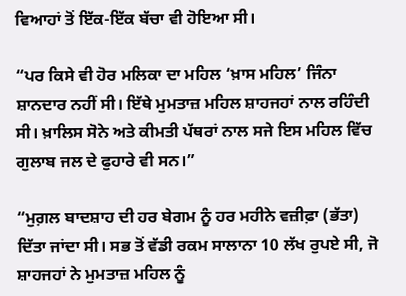ਵਿਆਹਾਂ ਤੋਂ ਇੱਕ-ਇੱਕ ਬੱਚਾ ਵੀ ਹੋਇਆ ਸੀ।

“ਪਰ ਕਿਸੇ ਵੀ ਹੋਰ ਮਲਿਕਾ ਦਾ ਮਹਿਲ ‘ਖ਼ਾਸ ਮਹਿਲ’ ਜਿੰਨਾ ਸ਼ਾਨਦਾਰ ਨਹੀਂ ਸੀ। ਇੱਥੇ ਮੁਮਤਾਜ਼ ਮਹਿਲ ਸ਼ਾਹਜਹਾਂ ਨਾਲ ਰਹਿੰਦੀ ਸੀ। ਖ਼ਾਲਿਸ ਸੋਨੇ ਅਤੇ ਕੀਮਤੀ ਪੱਥਰਾਂ ਨਾਲ ਸਜੇ ਇਸ ਮਹਿਲ ਵਿੱਚ ਗੁਲਾਬ ਜਲ ਦੇ ਫੁਹਾਰੇ ਵੀ ਸਨ।”

“ਮੁਗ਼ਲ ਬਾਦਸ਼ਾਹ ਦੀ ਹਰ ਬੇਗਮ ਨੂੰ ਹਰ ਮਹੀਨੇ ਵਜ਼ੀਫ਼ਾ (ਭੱਤਾ) ਦਿੱਤਾ ਜਾਂਦਾ ਸੀ। ਸਭ ਤੋਂ ਵੱਡੀ ਰਕਮ ਸਾਲਾਨਾ 10 ਲੱਖ ਰੁਪਏ ਸੀ, ਜੋ ਸ਼ਾਹਜਹਾਂ ਨੇ ਮੁਮਤਾਜ਼ ਮਹਿਲ ਨੂੰ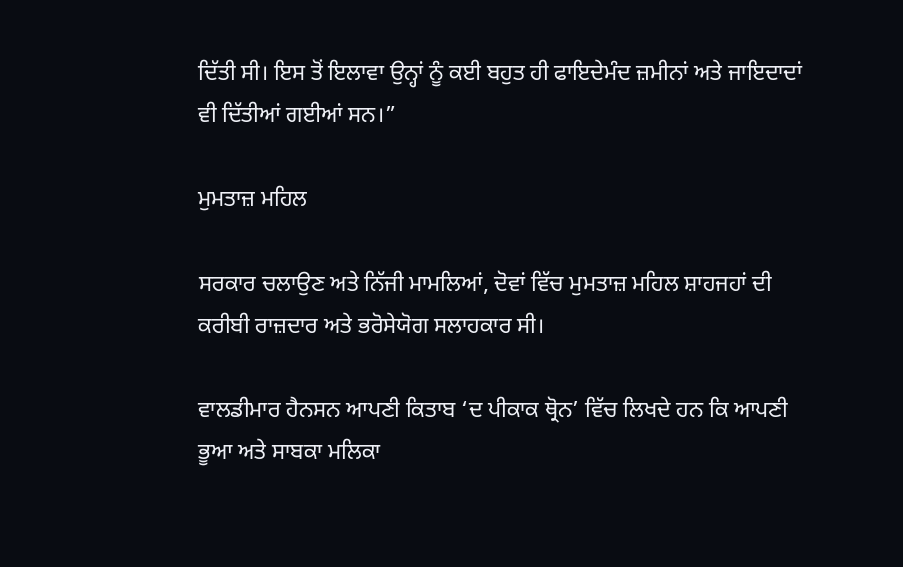ਦਿੱਤੀ ਸੀ। ਇਸ ਤੋਂ ਇਲਾਵਾ ਉਨ੍ਹਾਂ ਨੂੰ ਕਈ ਬਹੁਤ ਹੀ ਫਾਇਦੇਮੰਦ ਜ਼ਮੀਨਾਂ ਅਤੇ ਜਾਇਦਾਦਾਂ ਵੀ ਦਿੱਤੀਆਂ ਗਈਆਂ ਸਨ।”

ਮੁਮਤਾਜ਼ ਮਹਿਲ

ਸਰਕਾਰ ਚਲਾਉਣ ਅਤੇ ਨਿੱਜੀ ਮਾਮਲਿਆਂ, ਦੋਵਾਂ ਵਿੱਚ ਮੁਮਤਾਜ਼ ਮਹਿਲ ਸ਼ਾਹਜਹਾਂ ਦੀ ਕਰੀਬੀ ਰਾਜ਼ਦਾਰ ਅਤੇ ਭਰੋਸੇਯੋਗ ਸਲਾਹਕਾਰ ਸੀ।

ਵਾਲਡੀਮਾਰ ਹੈਨਸਨ ਆਪਣੀ ਕਿਤਾਬ ‘ਦ ਪੀਕਾਕ ਥ੍ਰੋਨ’ ਵਿੱਚ ਲਿਖਦੇ ਹਨ ਕਿ ਆਪਣੀ ਭੂਆ ਅਤੇ ਸਾਬਕਾ ਮਲਿਕਾ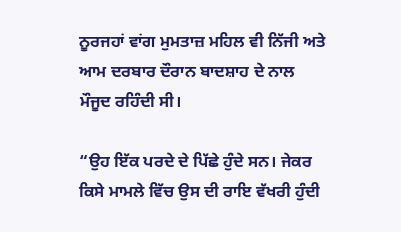ਨੂਰਜਹਾਂ ਵਾਂਗ ਮੁਮਤਾਜ਼ ਮਹਿਲ ਵੀ ਨਿੱਜੀ ਅਤੇ ਆਮ ਦਰਬਾਰ ਦੌਰਾਨ ਬਾਦਸ਼ਾਹ ਦੇ ਨਾਲ ਮੌਜੂਦ ਰਹਿੰਦੀ ਸੀ।

“ਉਹ ਇੱਕ ਪਰਦੇ ਦੇ ਪਿੱਛੇ ਹੁੰਦੇ ਸਨ। ਜੇਕਰ ਕਿਸੇ ਮਾਮਲੇ ਵਿੱਚ ਉਸ ਦੀ ਰਾਇ ਵੱਖਰੀ ਹੁੰਦੀ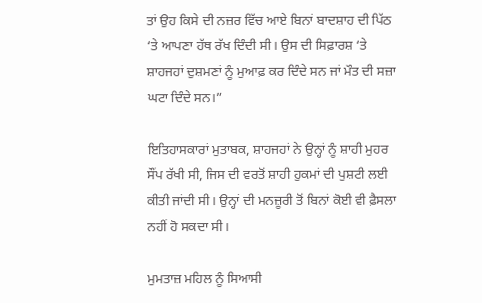ਤਾਂ ਉਹ ਕਿਸੇ ਦੀ ਨਜ਼ਰ ਵਿੱਚ ਆਏ ਬਿਨਾਂ ਬਾਦਸ਼ਾਹ ਦੀ ਪਿੱਠ ‘ਤੇ ਆਪਣਾ ਹੱਥ ਰੱਖ ਦਿੰਦੀ ਸੀ। ਉਸ ਦੀ ਸਿਫ਼ਾਰਸ਼ ‘ਤੇ ਸ਼ਾਹਜਹਾਂ ਦੁਸ਼ਮਣਾਂ ਨੂੰ ਮੁਆਫ਼ ਕਰ ਦਿੰਦੇ ਸਨ ਜਾਂ ਮੌਤ ਦੀ ਸਜ਼ਾ ਘਟਾ ਦਿੰਦੇ ਸਨ।”

ਇਤਿਹਾਸਕਾਰਾਂ ਮੁਤਾਬਕ, ਸ਼ਾਹਜਹਾਂ ਨੇ ਉਨ੍ਹਾਂ ਨੂੰ ਸ਼ਾਹੀ ਮੁਹਰ ਸੌਂਪ ਰੱਖੀ ਸੀ, ਜਿਸ ਦੀ ਵਰਤੋਂ ਸ਼ਾਹੀ ਹੁਕਮਾਂ ਦੀ ਪੁਸ਼ਟੀ ਲਈ ਕੀਤੀ ਜਾਂਦੀ ਸੀ। ਉਨ੍ਹਾਂ ਦੀ ਮਨਜ਼ੂਰੀ ਤੋਂ ਬਿਨਾਂ ਕੋਈ ਵੀ ਫ਼ੈਸਲਾ ਨਹੀਂ ਹੋ ਸਕਦਾ ਸੀ।

ਮੁਮਤਾਜ਼ ਮਹਿਲ ਨੂੰ ਸਿਆਸੀ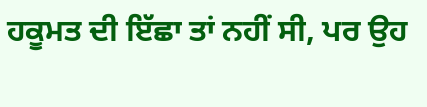ਹਕੂਮਤ ਦੀ ਇੱਛਾ ਤਾਂ ਨਹੀਂ ਸੀ, ਪਰ ਉਹ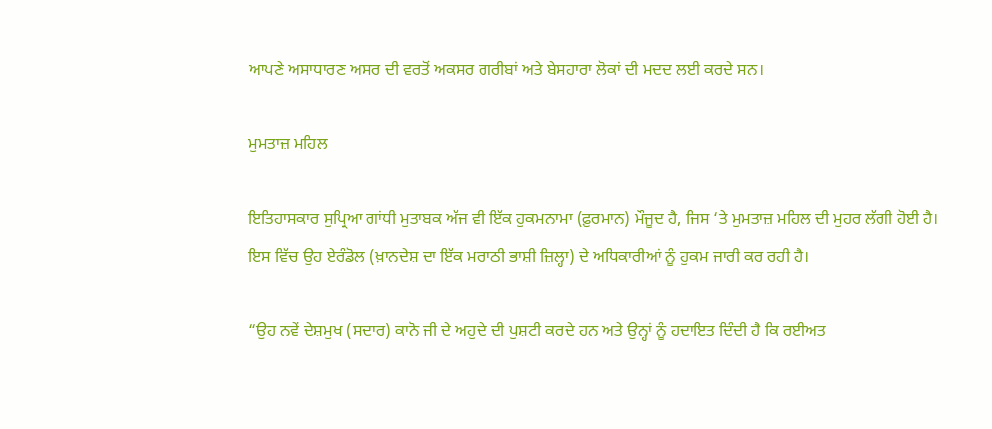ਆਪਣੇ ਅਸਾਧਾਰਣ ਅਸਰ ਦੀ ਵਰਤੋਂ ਅਕਸਰ ਗਰੀਬਾਂ ਅਤੇ ਬੇਸਹਾਰਾ ਲੋਕਾਂ ਦੀ ਮਦਦ ਲਈ ਕਰਦੇ ਸਨ।

ਮੁਮਤਾਜ਼ ਮਹਿਲ

ਇਤਿਹਾਸਕਾਰ ਸੁਪ੍ਰਿਆ ਗਾਂਧੀ ਮੁਤਾਬਕ ਅੱਜ ਵੀ ਇੱਕ ਹੁਕਮਨਾਮਾ (ਫ਼ੁਰਮਾਨ) ਮੌਜੂਦ ਹੈ, ਜਿਸ ‘ਤੇ ਮੁਮਤਾਜ਼ ਮਹਿਲ ਦੀ ਮੁਹਰ ਲੱਗੀ ਹੋਈ ਹੈ। ਇਸ ਵਿੱਚ ਉਹ ਏਰੰਡੋਲ (ਖ਼ਾਨਦੇਸ਼ ਦਾ ਇੱਕ ਮਰਾਠੀ ਭਾਸ਼ੀ ਜ਼ਿਲ੍ਹਾ) ਦੇ ਅਧਿਕਾਰੀਆਂ ਨੂੰ ਹੁਕਮ ਜਾਰੀ ਕਰ ਰਹੀ ਹੈ।

“ਉਹ ਨਵੇਂ ਦੇਸ਼ਮੁਖ (ਸਦਾਰ) ਕਾਨੋ ਜੀ ਦੇ ਅਹੁਦੇ ਦੀ ਪੁਸ਼ਟੀ ਕਰਦੇ ਹਨ ਅਤੇ ਉਨ੍ਹਾਂ ਨੂੰ ਹਦਾਇਤ ਦਿੰਦੀ ਹੈ ਕਿ ਰਈਅਤ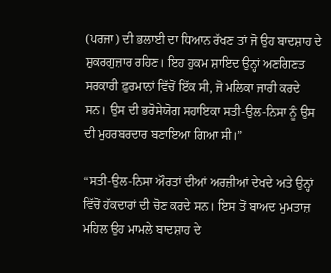(ਪਰਜਾ) ਦੀ ਭਲਾਈ ਦਾ ਧਿਆਨ ਰੱਖਣ ਤਾਂ ਜੋ ਉਹ ਬਾਦਸ਼ਾਹ ਦੇ ਸ਼ੁਕਰਗੁਜ਼ਾਰ ਰਹਿਣ। ਇਹ ਹੁਕਮ ਸ਼ਾਇਦ ਉਨ੍ਹਾਂ ਅਣਗਿਣਤ ਸਰਕਾਰੀ ਫ਼ੁਰਮਾਨਾਂ ਵਿੱਚੋਂ ਇੱਕ ਸੀ, ਜੋ ਮਲਿਕਾ ਜਾਰੀ ਕਰਦੇ ਸਨ। ਉਸ ਦੀ ਭਰੋਸੇਯੋਗ ਸਹਾਇਕਾ ਸਤੀ-ਉਲ-ਨਿਸਾ ਨੂੰ ਉਸ ਦੀ ਮੁਹਰਬਰਦਾਰ ਬਣਾਇਆ ਗਿਆ ਸੀ।”

“ਸਤੀ-ਉਲ-ਨਿਸਾ ਔਰਤਾਂ ਦੀਆਂ ਅਰਜ਼ੀਆਂ ਦੇਖਦੇ ਅਤੇ ਉਨ੍ਹਾਂ ਵਿੱਚੋਂ ਹੱਕਦਾਰਾਂ ਦੀ ਚੋਣ ਕਰਦੇ ਸਨ। ਇਸ ਤੋਂ ਬਾਅਦ ਮੁਮਤਾਜ਼ ਮਹਿਲ ਉਹ ਮਾਮਲੇ ਬਾਦਸ਼ਾਹ ਦੇ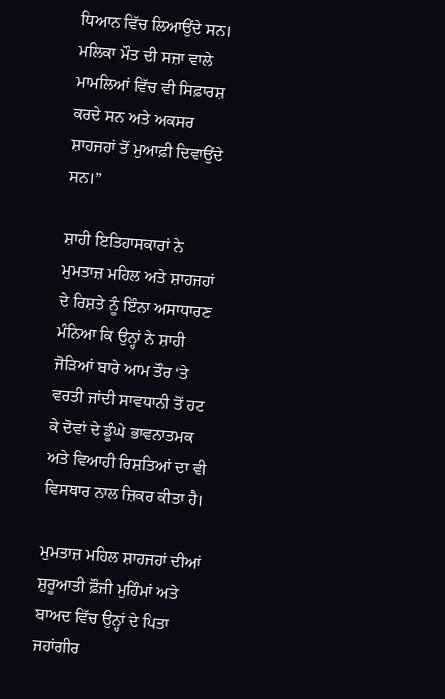ਧਿਆਨ ਵਿੱਚ ਲਿਆਉਂਦੇ ਸਨ। ਮਲਿਕਾ ਮੌਤ ਦੀ ਸਜ਼ਾ ਵਾਲੇ ਮਾਮਲਿਆਂ ਵਿੱਚ ਵੀ ਸਿਫ਼ਾਰਸ਼ ਕਰਦੇ ਸਨ ਅਤੇ ਅਕਸਰ ਸ਼ਾਹਜਹਾਂ ਤੋਂ ਮੁਆਫ਼ੀ ਦਿਵਾਉਂਦੇ ਸਨ।”

ਸ਼ਾਹੀ ਇਤਿਹਾਸਕਾਰਾਂ ਨੇ ਮੁਮਤਾਜ਼ ਮਹਿਲ ਅਤੇ ਸ਼ਾਹਜਹਾਂ ਦੇ ਰਿਸ਼ਤੇ ਨੂੰ ਇੰਨਾ ਅਸਾਧਾਰਣ ਮੰਨਿਆ ਕਿ ਉਨ੍ਹਾਂ ਨੇ ਸ਼ਾਹੀ ਜੋੜਿਆਂ ਬਾਰੇ ਆਮ ਤੌਰ ‘ਤੇ ਵਰਤੀ ਜਾਂਦੀ ਸਾਵਧਾਨੀ ਤੋਂ ਹਟ ਕੇ ਦੋਵਾਂ ਦੇ ਡੂੰਘੇ ਭਾਵਨਾਤਮਕ ਅਤੇ ਵਿਆਹੀ ਰਿਸ਼ਤਿਆਂ ਦਾ ਵੀ ਵਿਸਥਾਰ ਨਾਲ ਜ਼ਿਕਰ ਕੀਤਾ ਹੈ।

ਮੁਮਤਾਜ਼ ਮਹਿਲ ਸ਼ਾਹਜਹਾਂ ਦੀਆਂ ਸ਼ੁਰੂਆਤੀ ਫ਼ੌਜੀ ਮੁਹਿੰਮਾਂ ਅਤੇ ਬਾਅਦ ਵਿੱਚ ਉਨ੍ਹਾਂ ਦੇ ਪਿਤਾ ਜਹਾਂਗੀਰ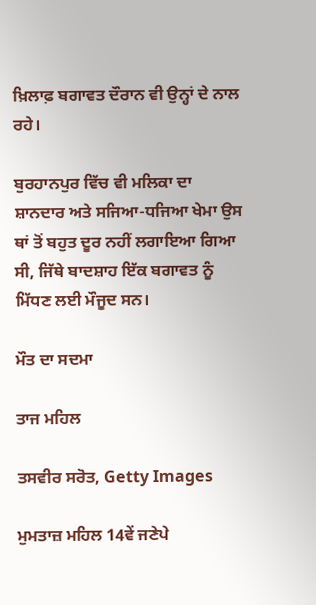ਖ਼ਿਲਾਫ਼ ਬਗਾਵਤ ਦੌਰਾਨ ਵੀ ਉਨ੍ਹਾਂ ਦੇ ਨਾਲ ਰਹੇ।

ਬੁਰਹਾਨਪੁਰ ਵਿੱਚ ਵੀ ਮਲਿਕਾ ਦਾ ਸ਼ਾਨਦਾਰ ਅਤੇ ਸਜਿਆ-ਧਜਿਆ ਖੇਮਾ ਉਸ ਥਾਂ ਤੋਂ ਬਹੁਤ ਦੂਰ ਨਹੀਂ ਲਗਾਇਆ ਗਿਆ ਸੀ, ਜਿੱਥੇ ਬਾਦਸ਼ਾਹ ਇੱਕ ਬਗਾਵਤ ਨੂੰ ਮਿੱਧਣ ਲਈ ਮੌਜੂਦ ਸਨ।

ਮੌਤ ਦਾ ਸਦਮਾ

ਤਾਜ ਮਹਿਲ

ਤਸਵੀਰ ਸਰੋਤ, Getty Images

ਮੁਮਤਾਜ਼ ਮਹਿਲ 14ਵੇਂ ਜਣੇਪੇ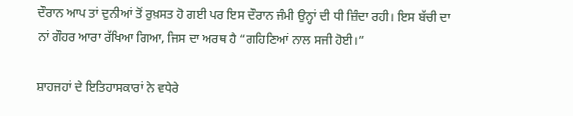ਦੌਰਾਨ ਆਪ ਤਾਂ ਦੁਨੀਆਂ ਤੋਂ ਰੁਖ਼ਸਤ ਹੋ ਗਈ ਪਰ ਇਸ ਦੌਰਾਨ ਜੰਮੀ ਉਨ੍ਹਾਂ ਦੀ ਧੀ ਜ਼ਿੰਦਾ ਰਹੀ। ਇਸ ਬੱਚੀ ਦਾ ਨਾਂ ਗੌਹਰ ਆਰਾ ਰੱਖਿਆ ਗਿਆ, ਜਿਸ ਦਾ ਅਰਥ ਹੈ “ਗਹਿਣਿਆਂ ਨਾਲ ਸਜੀ ਹੋਈ।”

ਸ਼ਾਹਜਹਾਂ ਦੇ ਇਤਿਹਾਸਕਾਰਾਂ ਨੇ ਵਧੇਰੇ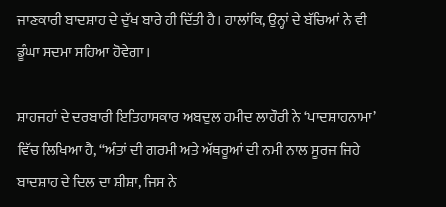ਜਾਣਕਾਰੀ ਬਾਦਸ਼ਾਹ ਦੇ ਦੁੱਖ ਬਾਰੇ ਹੀ ਦਿੱਤੀ ਹੈ। ਹਾਲਾਂਕਿ, ਉਨ੍ਹਾਂ ਦੇ ਬੱਚਿਆਂ ਨੇ ਵੀ ਡੂੰਘਾ ਸਦਮਾ ਸਹਿਆ ਹੋਵੇਗਾ।

ਸ਼ਾਹਜਹਾਂ ਦੇ ਦਰਬਾਰੀ ਇਤਿਹਾਸਕਾਰ ਅਬਦੁਲ ਹਮੀਦ ਲਾਹੌਰੀ ਨੇ ‘ਪਾਦਸ਼ਾਹਨਾਮਾ’ ਵਿੱਚ ਲਿਖਿਆ ਹੈ, “ਅੰਤਾਂ ਦੀ ਗਰਮੀ ਅਤੇ ਅੱਥਰੂਆਂ ਦੀ ਨਮੀ ਨਾਲ ਸੂਰਜ ਜਿਹੇ ਬਾਦਸ਼ਾਹ ਦੇ ਦਿਲ ਦਾ ਸ਼ੀਸ਼ਾ, ਜਿਸ ਨੇ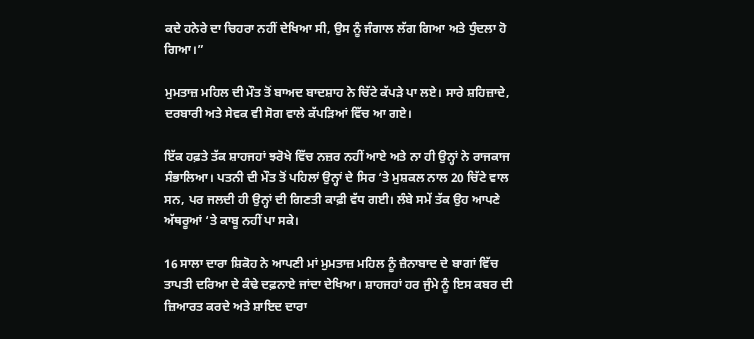ਕਦੇ ਹਨੇਰੇ ਦਾ ਚਿਹਰਾ ਨਹੀਂ ਦੇਖਿਆ ਸੀ, ਉਸ ਨੂੰ ਜੰਗਾਲ ਲੱਗ ਗਿਆ ਅਤੇ ਧੁੰਦਲਾ ਹੋ ਗਿਆ।”

ਮੁਮਤਾਜ਼ ਮਹਿਲ ਦੀ ਮੌਤ ਤੋਂ ਬਾਅਦ ਬਾਦਸ਼ਾਹ ਨੇ ਚਿੱਟੇ ਕੱਪੜੇ ਪਾ ਲਏ। ਸਾਰੇ ਸ਼ਹਿਜ਼ਾਦੇ, ਦਰਬਾਰੀ ਅਤੇ ਸੇਵਕ ਵੀ ਸੋਗ ਵਾਲੇ ਕੱਪੜਿਆਂ ਵਿੱਚ ਆ ਗਏ।

ਇੱਕ ਹਫ਼ਤੇ ਤੱਕ ਸ਼ਾਹਜਹਾਂ ਝਰੋਖੇ ਵਿੱਚ ਨਜ਼ਰ ਨਹੀਂ ਆਏ ਅਤੇ ਨਾ ਹੀ ਉਨ੍ਹਾਂ ਨੇ ਰਾਜਕਾਜ ਸੰਭਾਲਿਆ। ਪਤਨੀ ਦੀ ਮੌਤ ਤੋਂ ਪਹਿਲਾਂ ਉਨ੍ਹਾਂ ਦੇ ਸਿਰ ‘ਤੇ ਮੁਸ਼ਕਲ ਨਾਲ 20 ਚਿੱਟੇ ਵਾਲ ਸਨ, ਪਰ ਜਲਦੀ ਹੀ ਉਨ੍ਹਾਂ ਦੀ ਗਿਣਤੀ ਕਾਫ਼ੀ ਵੱਧ ਗਈ। ਲੰਬੇ ਸਮੇਂ ਤੱਕ ਉਹ ਆਪਣੇ ਅੱਥਰੂਆਂ ‘ਤੇ ਕਾਬੂ ਨਹੀਂ ਪਾ ਸਕੇ।

16 ਸਾਲਾ ਦਾਰਾ ਸ਼ਿਕੋਹ ਨੇ ਆਪਣੀ ਮਾਂ ਮੁਮਤਾਜ਼ ਮਹਿਲ ਨੂੰ ਜ਼ੈਨਾਬਾਦ ਦੇ ਬਾਗਾਂ ਵਿੱਚ ਤਾਪਤੀ ਦਰਿਆ ਦੇ ਕੰਢੇ ਦਫ਼ਨਾਏ ਜਾਂਦਾ ਦੇਖਿਆ। ਸ਼ਾਹਜਹਾਂ ਹਰ ਜੁੰਮੇ ਨੂੰ ਇਸ ਕਬਰ ਦੀ ਜ਼ਿਆਰਤ ਕਰਦੇ ਅਤੇ ਸ਼ਾਇਦ ਦਾਰਾ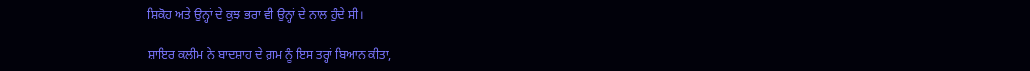ਸ਼ਿਕੋਹ ਅਤੇ ਉਨ੍ਹਾਂ ਦੇ ਕੁਝ ਭਰਾ ਵੀ ਉਨ੍ਹਾਂ ਦੇ ਨਾਲ ਹੁੰਦੇ ਸੀ।

ਸ਼ਾਇਰ ਕਲੀਮ ਨੇ ਬਾਦਸ਼ਾਹ ਦੇ ਗ਼ਮ ਨੂੰ ਇਸ ਤਰ੍ਹਾਂ ਬਿਆਨ ਕੀਤਾ,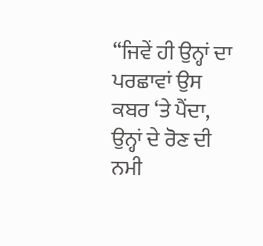“ਜਿਵੇਂ ਹੀ ਉਨ੍ਹਾਂ ਦਾ ਪਰਛਾਵਾਂ ਉਸ ਕਬਰ ‘ਤੇ ਪੈਂਦਾ, ਉਨ੍ਹਾਂ ਦੇ ਰੋਣ ਦੀ ਨਮੀ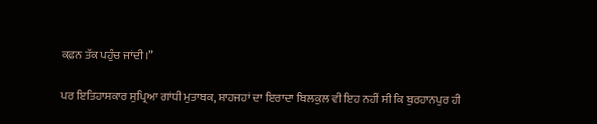ਕਫ਼ਨ ਤੱਕ ਪਹੁੰਚ ਜਾਂਦੀ।”

ਪਰ ਇਤਿਹਾਸਕਾਰ ਸੁਪ੍ਰਿਆ ਗਾਂਧੀ ਮੁਤਾਬਕ, ਸ਼ਾਹਜਹਾਂ ਦਾ ਇਰਾਦਾ ਬਿਲਕੁਲ ਵੀ ਇਹ ਨਹੀਂ ਸੀ ਕਿ ਬੁਰਹਾਨਪੁਰ ਹੀ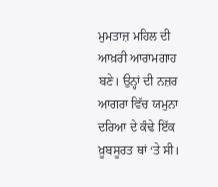ਮੁਮਤਾਜ਼ ਮਹਿਲ ਦੀ ਆਖ਼ਰੀ ਆਰਾਮਗਾਹ ਬਣੇ। ਉਨ੍ਹਾਂ ਦੀ ਨਜ਼ਰ ਆਗਰਾ ਵਿੱਚ ਯਮੁਨਾ ਦਰਿਆ ਦੇ ਕੰਢੇ ਇੱਕ ਖ਼ੂਬਸੂਰਤ ਥਾਂ ‘ਤੇ ਸੀ।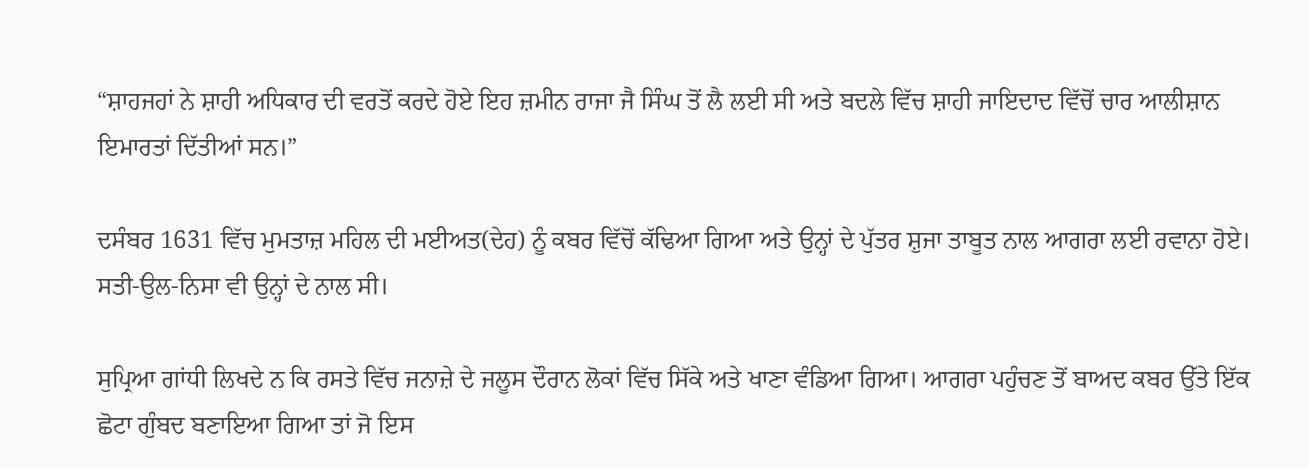“ਸ਼ਾਹਜਹਾਂ ਨੇ ਸ਼ਾਹੀ ਅਧਿਕਾਰ ਦੀ ਵਰਤੋਂ ਕਰਦੇ ਹੋਏ ਇਹ ਜ਼ਮੀਨ ਰਾਜਾ ਜੈ ਸਿੰਘ ਤੋਂ ਲੈ ਲਈ ਸੀ ਅਤੇ ਬਦਲੇ ਵਿੱਚ ਸ਼ਾਹੀ ਜਾਇਦਾਦ ਵਿੱਚੋਂ ਚਾਰ ਆਲੀਸ਼ਾਨ ਇਮਾਰਤਾਂ ਦਿੱਤੀਆਂ ਸਨ।”

ਦਸੰਬਰ 1631 ਵਿੱਚ ਮੁਮਤਾਜ਼ ਮਹਿਲ ਦੀ ਮਈਅਤ(ਦੇਹ) ਨੂੰ ਕਬਰ ਵਿੱਚੋਂ ਕੱਢਿਆ ਗਿਆ ਅਤੇ ਉਨ੍ਹਾਂ ਦੇ ਪੁੱਤਰ ਸ਼ੁਜਾ ਤਾਬੂਤ ਨਾਲ ਆਗਰਾ ਲਈ ਰਵਾਨਾ ਹੋਏ। ਸਤੀ-ਉਲ-ਨਿਸਾ ਵੀ ਉਨ੍ਹਾਂ ਦੇ ਨਾਲ ਸੀ।

ਸੁਪ੍ਰਿਆ ਗਾਂਧੀ ਲਿਖਦੇ ਨ ਕਿ ਰਸਤੇ ਵਿੱਚ ਜਨਾਜ਼ੇ ਦੇ ਜਲੂਸ ਦੌਰਾਨ ਲੋਕਾਂ ਵਿੱਚ ਸਿੱਕੇ ਅਤੇ ਖਾਣਾ ਵੰਡਿਆ ਗਿਆ। ਆਗਰਾ ਪਹੁੰਚਣ ਤੋਂ ਬਾਅਦ ਕਬਰ ਉੱਤੇ ਇੱਕ ਛੋਟਾ ਗੁੰਬਦ ਬਣਾਇਆ ਗਿਆ ਤਾਂ ਜੋ ਇਸ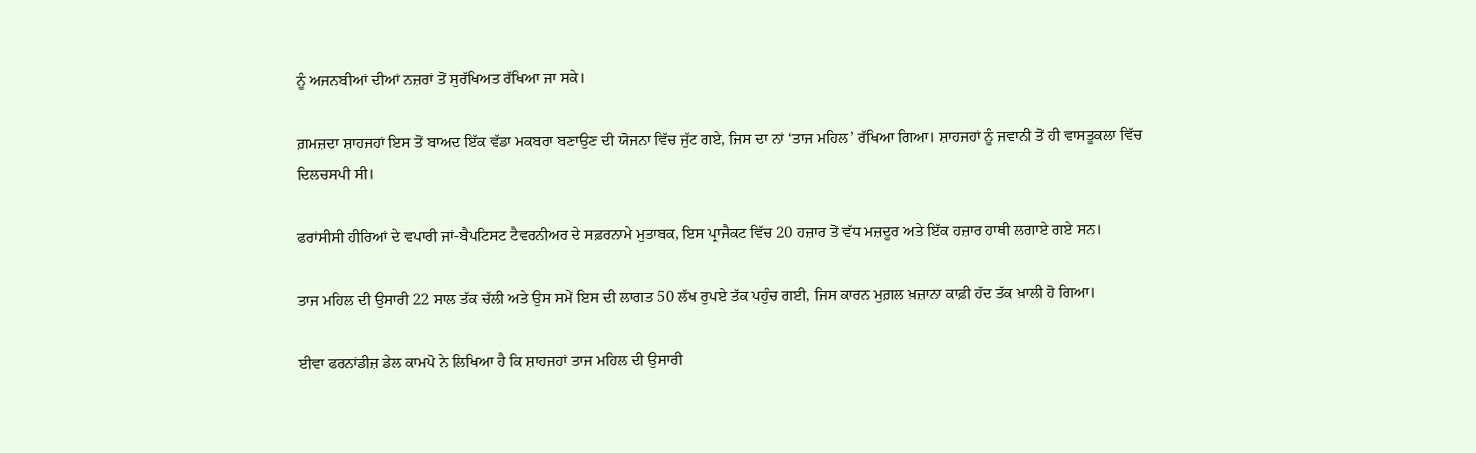ਨੂੰ ਅਜਨਬੀਆਂ ਦੀਆਂ ਨਜ਼ਰਾਂ ਤੋਂ ਸੁਰੱਖਿਅਤ ਰੱਖਿਆ ਜਾ ਸਕੇ।

ਗ਼ਮਜ਼ਦਾ ਸ਼ਾਹਜਹਾਂ ਇਸ ਤੋਂ ਬਾਅਦ ਇੱਕ ਵੱਡਾ ਮਕਬਰਾ ਬਣਾਉਣ ਦੀ ਯੋਜਨਾ ਵਿੱਚ ਜੁੱਟ ਗਏ, ਜਿਸ ਦਾ ਨਾਂ ‘ਤਾਜ ਮਹਿਲ’ ਰੱਖਿਆ ਗਿਆ। ਸ਼ਾਹਜਹਾਂ ਨੂੰ ਜਵਾਨੀ ਤੋਂ ਹੀ ਵਾਸਤੂਕਲਾ ਵਿੱਚ ਦਿਲਚਸਪੀ ਸੀ।

ਫਰਾਂਸੀਸੀ ਹੀਰਿਆਂ ਦੇ ਵਪਾਰੀ ਜਾਂ-ਬੈਪਟਿਸਟ ਟੈਵਰਨੀਅਰ ਦੇ ਸਫ਼ਰਨਾਮੇ ਮੁਤਾਬਕ, ਇਸ ਪ੍ਰਾਜੈਕਟ ਵਿੱਚ 20 ਹਜ਼ਾਰ ਤੋਂ ਵੱਧ ਮਜ਼ਦੂਰ ਅਤੇ ਇੱਕ ਹਜ਼ਾਰ ਹਾਥੀ ਲਗਾਏ ਗਏ ਸਨ।

ਤਾਜ ਮਹਿਲ ਦੀ ਉਸਾਰੀ 22 ਸਾਲ ਤੱਕ ਚੱਲੀ ਅਤੇ ਉਸ ਸਮੇਂ ਇਸ ਦੀ ਲਾਗਤ 50 ਲੱਖ ਰੁਪਏ ਤੱਕ ਪਹੁੰਚ ਗਈ, ਜਿਸ ਕਾਰਨ ਮੁਗ਼ਲ ਖ਼ਜ਼ਾਨਾ ਕਾਫ਼ੀ ਹੱਦ ਤੱਕ ਖ਼ਾਲੀ ਹੋ ਗਿਆ।

ਈਵਾ ਫਰਨਾਂਡੀਜ਼ ਡੇਲ ਕਾਮਪੋ ਨੇ ਲਿਖਿਆ ਹੈ ਕਿ ਸ਼ਾਹਜਹਾਂ ਤਾਜ ਮਹਿਲ ਦੀ ਉਸਾਰੀ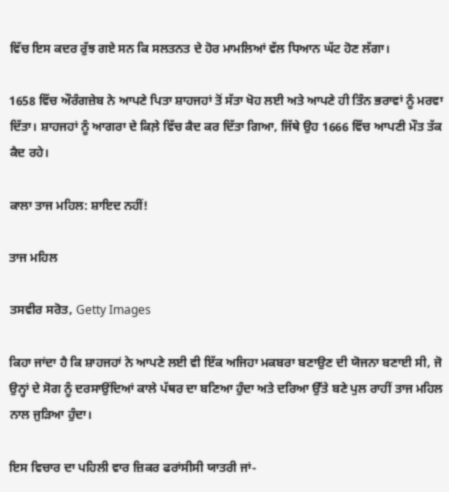ਵਿੱਚ ਇਸ ਕਦਰ ਰੁੱਝ ਗਏ ਸਨ ਕਿ ਸਲਤਨਤ ਦੇ ਹੋਰ ਮਾਮਲਿਆਂ ਵੱਲ ਧਿਆਨ ਘੱਟ ਹੋਣ ਲੱਗਾ।

1658 ਵਿੱਚ ਔਰੰਗਜ਼ੇਬ ਨੇ ਆਪਣੇ ਪਿਤਾ ਸ਼ਾਹਜਹਾਂ ਤੋਂ ਸੱਤਾ ਖੋਹ ਲਈ ਅਤੇ ਆਪਣੇ ਹੀ ਤਿੰਨ ਭਰਾਵਾਂ ਨੂੰ ਮਰਵਾ ਦਿੱਤਾ। ਸ਼ਾਹਜਹਾਂ ਨੂੰ ਆਗਰਾ ਦੇ ਕਿਲ਼ੇ ਵਿੱਚ ਕੈਦ ਕਰ ਦਿੱਤਾ ਗਿਆ, ਜਿੱਥੇ ਉਹ 1666 ਵਿੱਚ ਆਪਣੀ ਮੌਤ ਤੱਕ ਕੈਦ ਰਹੇ।

ਕਾਲਾ ਤਾਜ ਮਹਿਲ: ਸ਼ਾਇਦ ਨਹੀਂ!

ਤਾਜ ਮਹਿਲ

ਤਸਵੀਰ ਸਰੋਤ, Getty Images

ਕਿਹਾ ਜਾਂਦਾ ਹੈ ਕਿ ਸ਼ਾਹਜਹਾਂ ਨੇ ਆਪਣੇ ਲਈ ਵੀ ਇੱਕ ਅਜਿਹਾ ਮਕਬਰਾ ਬਣਾਉਣ ਦੀ ਯੋਜਨਾ ਬਣਾਈ ਸੀ, ਜੋ ਉਨ੍ਹਾਂ ਦੇ ਸੋਗ ਨੂੰ ਦਰਸਾਉਂਦਿਆਂ ਕਾਲੇ ਪੱਥਰ ਦਾ ਬਣਿਆ ਹੁੰਦਾ ਅਤੇ ਦਰਿਆ ਉੱਤੇ ਬਣੇ ਪੁਲ ਰਾਹੀਂ ਤਾਜ ਮਹਿਲ ਨਾਲ ਜੁੜਿਆ ਹੁੰਦਾ।

ਇਸ ਵਿਚਾਰ ਦਾ ਪਹਿਲੀ ਵਾਰ ਜ਼ਿਕਰ ਫਰਾਂਸੀਸੀ ਯਾਤਰੀ ਜਾਂ-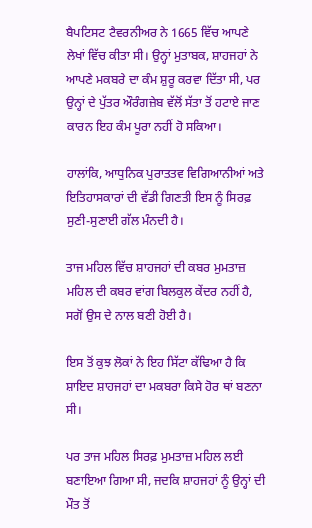ਬੈਪਟਿਸਟ ਟੈਵਰਨੀਅਰ ਨੇ 1665 ਵਿੱਚ ਆਪਣੇ ਲੇਖਾਂ ਵਿੱਚ ਕੀਤਾ ਸੀ। ਉਨ੍ਹਾਂ ਮੁਤਾਬਕ, ਸ਼ਾਹਜਹਾਂ ਨੇ ਆਪਣੇ ਮਕਬਰੇ ਦਾ ਕੰਮ ਸ਼ੁਰੂ ਕਰਵਾ ਦਿੱਤਾ ਸੀ, ਪਰ ਉਨ੍ਹਾਂ ਦੇ ਪੁੱਤਰ ਔਰੰਗਜ਼ੇਬ ਵੱਲੋਂ ਸੱਤਾ ਤੋਂ ਹਟਾਏ ਜਾਣ ਕਾਰਨ ਇਹ ਕੰਮ ਪੂਰਾ ਨਹੀਂ ਹੋ ਸਕਿਆ।

ਹਾਲਾਂਕਿ, ਆਧੁਨਿਕ ਪੁਰਾਤਤਵ ਵਿਗਿਆਨੀਆਂ ਅਤੇ ਇਤਿਹਾਸਕਾਰਾਂ ਦੀ ਵੱਡੀ ਗਿਣਤੀ ਇਸ ਨੂੰ ਸਿਰਫ਼ ਸੁਣੀ-ਸੁਣਾਈ ਗੱਲ ਮੰਨਦੀ ਹੈ।

ਤਾਜ ਮਹਿਲ ਵਿੱਚ ਸ਼ਾਹਜਹਾਂ ਦੀ ਕਬਰ ਮੁਮਤਾਜ਼ ਮਹਿਲ ਦੀ ਕਬਰ ਵਾਂਗ ਬਿਲਕੁਲ ਕੇਂਦਰ ਨਹੀਂ ਹੈ, ਸਗੋਂ ਉਸ ਦੇ ਨਾਲ ਬਣੀ ਹੋਈ ਹੈ।

ਇਸ ਤੋਂ ਕੁਝ ਲੋਕਾਂ ਨੇ ਇਹ ਸਿੱਟਾ ਕੱਢਿਆ ਹੈ ਕਿ ਸ਼ਾਇਦ ਸ਼ਾਹਜਹਾਂ ਦਾ ਮਕਬਰਾ ਕਿਸੇ ਹੋਰ ਥਾਂ ਬਣਨਾ ਸੀ।

ਪਰ ਤਾਜ ਮਹਿਲ ਸਿਰਫ਼ ਮੁਮਤਾਜ਼ ਮਹਿਲ ਲਈ ਬਣਾਇਆ ਗਿਆ ਸੀ, ਜਦਕਿ ਸ਼ਾਹਜਹਾਂ ਨੂੰ ਉਨ੍ਹਾਂ ਦੀ ਮੌਤ ਤੋਂ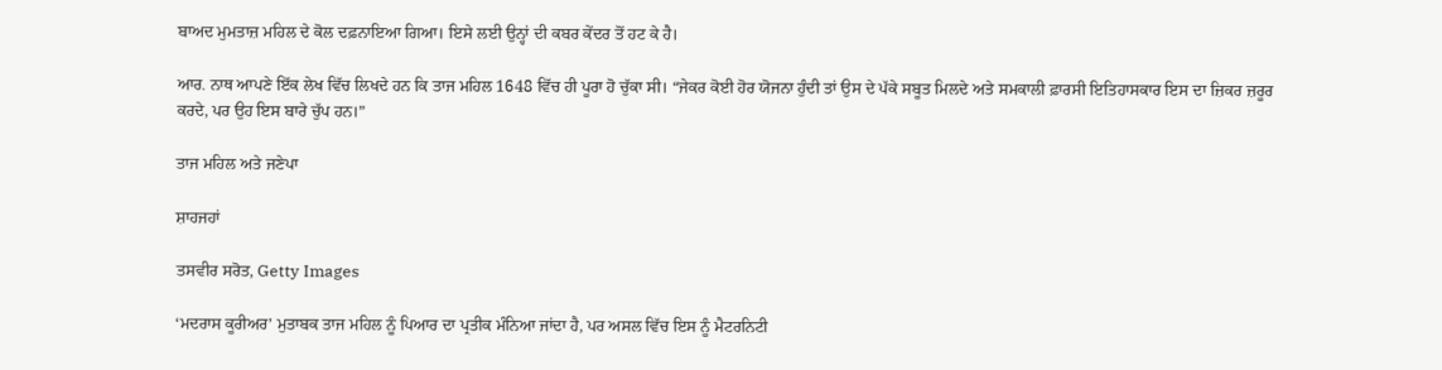ਬਾਅਦ ਮੁਮਤਾਜ਼ ਮਹਿਲ ਦੇ ਕੋਲ ਦਫ਼ਨਾਇਆ ਗਿਆ। ਇਸੇ ਲਈ ਉਨ੍ਹਾਂ ਦੀ ਕਬਰ ਕੇਂਦਰ ਤੋਂ ਹਟ ਕੇ ਹੈ।

ਆਰ. ਨਾਥ ਆਪਣੇ ਇੱਕ ਲੇਖ ਵਿੱਚ ਲਿਖਦੇ ਹਨ ਕਿ ਤਾਜ ਮਹਿਲ 1648 ਵਿੱਚ ਹੀ ਪੂਰਾ ਹੋ ਚੁੱਕਾ ਸੀ। “ਜੇਕਰ ਕੋਈ ਹੋਰ ਯੋਜਨਾ ਹੁੰਦੀ ਤਾਂ ਉਸ ਦੇ ਪੱਕੇ ਸਬੂਤ ਮਿਲਦੇ ਅਤੇ ਸਮਕਾਲੀ ਫ਼ਾਰਸੀ ਇਤਿਹਾਸਕਾਰ ਇਸ ਦਾ ਜ਼ਿਕਰ ਜ਼ਰੂਰ ਕਰਦੇ, ਪਰ ਉਹ ਇਸ ਬਾਰੇ ਚੁੱਪ ਹਨ।”

ਤਾਜ ਮਹਿਲ ਅਤੇ ਜਣੇਪਾ

ਸ਼ਾਹਜਹਾਂ

ਤਸਵੀਰ ਸਰੋਤ, Getty Images

‘ਮਦਰਾਸ ਕੂਰੀਅਰ’ ਮੁਤਾਬਕ ਤਾਜ ਮਹਿਲ ਨੂੰ ਪਿਆਰ ਦਾ ਪ੍ਰਤੀਕ ਮੰਨਿਆ ਜਾਂਦਾ ਹੈ, ਪਰ ਅਸਲ ਵਿੱਚ ਇਸ ਨੂੰ ਮੈਟਰਨਿਟੀ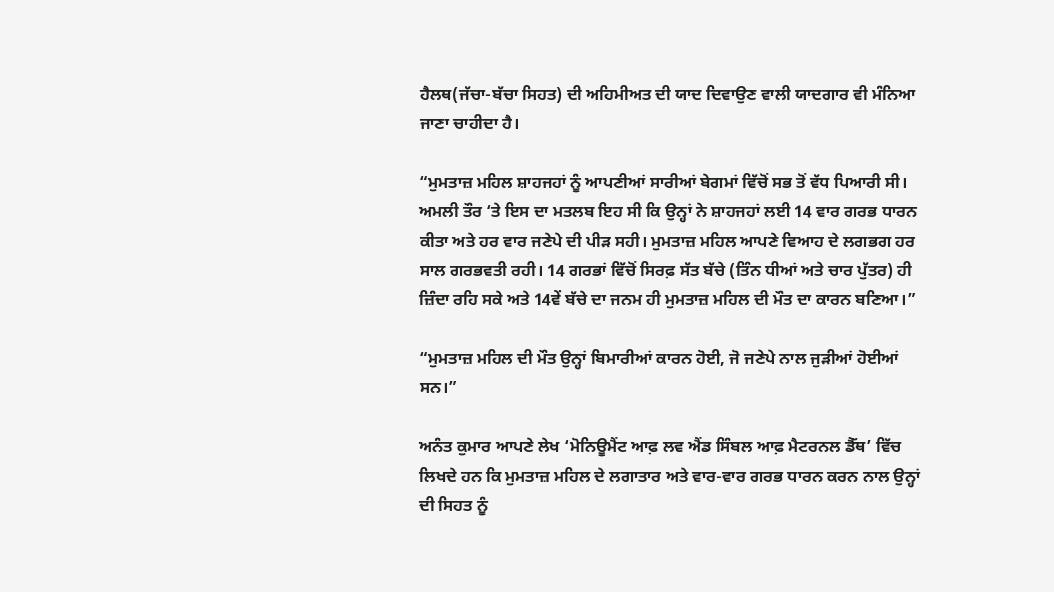ਹੈਲਥ(ਜੱਚਾ-ਬੱਚਾ ਸਿਹਤ) ਦੀ ਅਹਿਮੀਅਤ ਦੀ ਯਾਦ ਦਿਵਾਉਣ ਵਾਲੀ ਯਾਦਗਾਰ ਵੀ ਮੰਨਿਆ ਜਾਣਾ ਚਾਹੀਦਾ ਹੈ।

“ਮੁਮਤਾਜ਼ ਮਹਿਲ ਸ਼ਾਹਜਹਾਂ ਨੂੰ ਆਪਣੀਆਂ ਸਾਰੀਆਂ ਬੇਗਮਾਂ ਵਿੱਚੋਂ ਸਭ ਤੋਂ ਵੱਧ ਪਿਆਰੀ ਸੀ। ਅਮਲੀ ਤੌਰ ‘ਤੇ ਇਸ ਦਾ ਮਤਲਬ ਇਹ ਸੀ ਕਿ ਉਨ੍ਹਾਂ ਨੇ ਸ਼ਾਹਜਹਾਂ ਲਈ 14 ਵਾਰ ਗਰਭ ਧਾਰਨ ਕੀਤਾ ਅਤੇ ਹਰ ਵਾਰ ਜਣੇਪੇ ਦੀ ਪੀੜ ਸਹੀ। ਮੁਮਤਾਜ਼ ਮਹਿਲ ਆਪਣੇ ਵਿਆਹ ਦੇ ਲਗਭਗ ਹਰ ਸਾਲ ਗਰਭਵਤੀ ਰਹੀ। 14 ਗਰਭਾਂ ਵਿੱਚੋਂ ਸਿਰਫ਼ ਸੱਤ ਬੱਚੇ (ਤਿੰਨ ਧੀਆਂ ਅਤੇ ਚਾਰ ਪੁੱਤਰ) ਹੀ ਜ਼ਿੰਦਾ ਰਹਿ ਸਕੇ ਅਤੇ 14ਵੇਂ ਬੱਚੇ ਦਾ ਜਨਮ ਹੀ ਮੁਮਤਾਜ਼ ਮਹਿਲ ਦੀ ਮੌਤ ਦਾ ਕਾਰਨ ਬਣਿਆ।”

“ਮੁਮਤਾਜ਼ ਮਹਿਲ ਦੀ ਮੌਤ ਉਨ੍ਹਾਂ ਬਿਮਾਰੀਆਂ ਕਾਰਨ ਹੋਈ, ਜੋ ਜਣੇਪੇ ਨਾਲ ਜੁੜੀਆਂ ਹੋਈਆਂ ਸਨ।”

ਅਨੰਤ ਕੁਮਾਰ ਆਪਣੇ ਲੇਖ ‘ਮੋਨਿਊਮੈਂਟ ਆਫ਼ ਲਵ ਐਂਡ ਸਿੰਬਲ ਆਫ਼ ਮੈਟਰਨਲ ਡੈੱਥ’ ਵਿੱਚ ਲਿਖਦੇ ਹਨ ਕਿ ਮੁਮਤਾਜ਼ ਮਹਿਲ ਦੇ ਲਗਾਤਾਰ ਅਤੇ ਵਾਰ-ਵਾਰ ਗਰਭ ਧਾਰਨ ਕਰਨ ਨਾਲ ਉਨ੍ਹਾਂ ਦੀ ਸਿਹਤ ਨੂੰ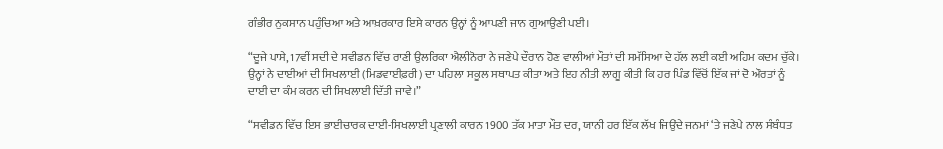ਗੰਭੀਰ ਨੁਕਸਾਨ ਪਹੁੰਚਿਆ ਅਤੇ ਆਖ਼ਰਕਾਰ ਇਸੇ ਕਾਰਨ ਉਨ੍ਹਾਂ ਨੂੰ ਆਪਣੀ ਜਾਨ ਗੁਆਉਣੀ ਪਈ।

“ਦੂਜੇ ਪਾਸੇ, 17ਵੀਂ ਸਦੀ ਦੇ ਸਵੀਡਨ ਵਿੱਚ ਰਾਣੀ ਉਲਰਿਕਾ ਐਲੀਨੋਰਾ ਨੇ ਜਣੇਪੇ ਦੌਰਾਨ ਹੋਣ ਵਾਲੀਆਂ ਮੌਤਾਂ ਦੀ ਸਮੱਸਿਆ ਦੇ ਹੱਲ ਲਈ ਕਈ ਅਹਿਮ ਕਦਮ ਚੁੱਕੇ। ਉਨ੍ਹਾਂ ਨੇ ਦਾਈਆਂ ਦੀ ਸਿਖਲਾਈ (ਮਿਡਵਾਈਫ਼ਰੀ) ਦਾ ਪਹਿਲਾ ਸਕੂਲ ਸਥਾਪਤ ਕੀਤਾ ਅਤੇ ਇਹ ਨੀਤੀ ਲਾਗੂ ਕੀਤੀ ਕਿ ਹਰ ਪਿੰਡ ਵਿੱਚੋਂ ਇੱਕ ਜਾਂ ਦੋ ਔਰਤਾਂ ਨੂੰ ਦਾਈ ਦਾ ਕੰਮ ਕਰਨ ਦੀ ਸਿਖਲਾਈ ਦਿੱਤੀ ਜਾਵੇ।”

“ਸਵੀਡਨ ਵਿੱਚ ਇਸ ਭਾਈਚਾਰਕ ਦਾਈ-ਸਿਖਲਾਈ ਪ੍ਰਣਾਲੀ ਕਾਰਨ 1900 ਤੱਕ ਮਾਤਾ ਮੌਤ ਦਰ, ਯਾਨੀ ਹਰ ਇੱਕ ਲੱਖ ਜਿਉਂਦੇ ਜਨਮਾਂ ‘ਤੇ ਜਣੇਪੇ ਨਾਲ ਸੰਬੰਧਤ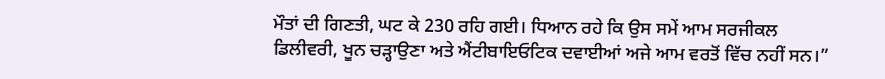ਮੌਤਾਂ ਦੀ ਗਿਣਤੀ, ਘਟ ਕੇ 230 ਰਹਿ ਗਈ। ਧਿਆਨ ਰਹੇ ਕਿ ਉਸ ਸਮੇਂ ਆਮ ਸਰਜੀਕਲ ਡਿਲੀਵਰੀ, ਖੂਨ ਚੜ੍ਹਾਉਣਾ ਅਤੇ ਐਂਟੀਬਾਇਓਟਿਕ ਦਵਾਈਆਂ ਅਜੇ ਆਮ ਵਰਤੋਂ ਵਿੱਚ ਨਹੀਂ ਸਨ।”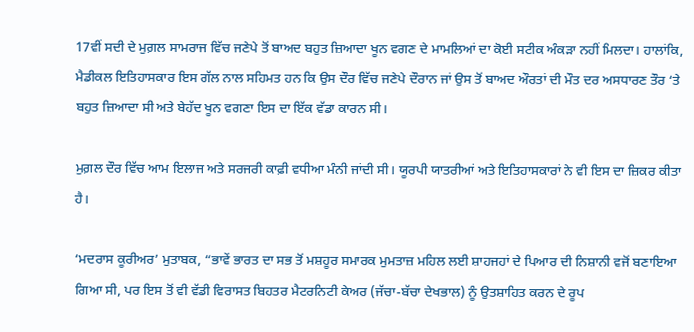17ਵੀਂ ਸਦੀ ਦੇ ਮੁਗ਼ਲ ਸਾਮਰਾਜ ਵਿੱਚ ਜਣੇਪੇ ਤੋਂ ਬਾਅਦ ਬਹੁਤ ਜ਼ਿਆਦਾ ਖੂਨ ਵਗਣ ਦੇ ਮਾਮਲਿਆਂ ਦਾ ਕੋਈ ਸਟੀਕ ਅੰਕੜਾ ਨਹੀਂ ਮਿਲਦਾ। ਹਾਲਾਂਕਿ, ਮੈਡੀਕਲ ਇਤਿਹਾਸਕਾਰ ਇਸ ਗੱਲ ਨਾਲ ਸਹਿਮਤ ਹਨ ਕਿ ਉਸ ਦੌਰ ਵਿੱਚ ਜਣੇਪੇ ਦੌਰਾਨ ਜਾਂ ਉਸ ਤੋਂ ਬਾਅਦ ਔਰਤਾਂ ਦੀ ਮੌਤ ਦਰ ਅਸਧਾਰਣ ਤੌਰ ‘ਤੇ ਬਹੁਤ ਜ਼ਿਆਦਾ ਸੀ ਅਤੇ ਬੇਹੱਦ ਖੂਨ ਵਗਣਾ ਇਸ ਦਾ ਇੱਕ ਵੱਡਾ ਕਾਰਨ ਸੀ।

ਮੁਗ਼ਲ ਦੌਰ ਵਿੱਚ ਆਮ ਇਲਾਜ ਅਤੇ ਸਰਜਰੀ ਕਾਫ਼ੀ ਵਧੀਆ ਮੰਨੀ ਜਾਂਦੀ ਸੀ। ਯੂਰਪੀ ਯਾਤਰੀਆਂ ਅਤੇ ਇਤਿਹਾਸਕਾਰਾਂ ਨੇ ਵੀ ਇਸ ਦਾ ਜ਼ਿਕਰ ਕੀਤਾ ਹੈ।

‘ਮਦਰਾਸ ਕੂਰੀਅਰ’ ਮੁਤਾਬਕ, “ਭਾਵੇਂ ਭਾਰਤ ਦਾ ਸਭ ਤੋਂ ਮਸ਼ਹੂਰ ਸਮਾਰਕ ਮੁਮਤਾਜ਼ ਮਹਿਲ ਲਈ ਸ਼ਾਹਜਹਾਂ ਦੇ ਪਿਆਰ ਦੀ ਨਿਸ਼ਾਨੀ ਵਜੋਂ ਬਣਾਇਆ ਗਿਆ ਸੀ, ਪਰ ਇਸ ਤੋਂ ਵੀ ਵੱਡੀ ਵਿਰਾਸਤ ਬਿਹਤਰ ਮੈਟਰਨਿਟੀ ਕੇਅਰ (ਜੱਚਾ-ਬੱਚਾ ਦੇਖਭਾਲ) ਨੂੰ ਉਤਸ਼ਾਹਿਤ ਕਰਨ ਦੇ ਰੂਪ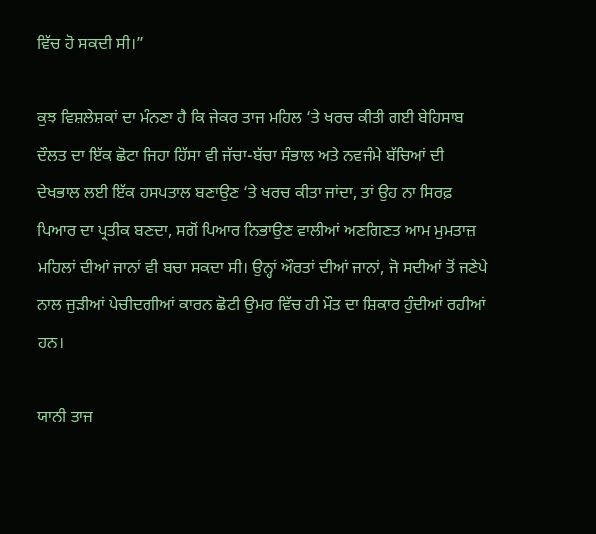ਵਿੱਚ ਹੋ ਸਕਦੀ ਸੀ।”

ਕੁਝ ਵਿਸ਼ਲੇਸ਼ਕਾਂ ਦਾ ਮੰਨਣਾ ਹੈ ਕਿ ਜੇਕਰ ਤਾਜ ਮਹਿਲ ‘ਤੇ ਖਰਚ ਕੀਤੀ ਗਈ ਬੇਹਿਸਾਬ ਦੌਲਤ ਦਾ ਇੱਕ ਛੋਟਾ ਜਿਹਾ ਹਿੱਸਾ ਵੀ ਜੱਚਾ-ਬੱਚਾ ਸੰਭਾਲ ਅਤੇ ਨਵਜੰਮੇ ਬੱਚਿਆਂ ਦੀ ਦੇਖਭਾਲ ਲਈ ਇੱਕ ਹਸਪਤਾਲ ਬਣਾਉਣ ‘ਤੇ ਖਰਚ ਕੀਤਾ ਜਾਂਦਾ, ਤਾਂ ਉਹ ਨਾ ਸਿਰਫ਼ ਪਿਆਰ ਦਾ ਪ੍ਰਤੀਕ ਬਣਦਾ, ਸਗੋਂ ਪਿਆਰ ਨਿਭਾਉਣ ਵਾਲੀਆਂ ਅਣਗਿਣਤ ਆਮ ਮੁਮਤਾਜ਼ ਮਹਿਲਾਂ ਦੀਆਂ ਜਾਨਾਂ ਵੀ ਬਚਾ ਸਕਦਾ ਸੀ। ਉਨ੍ਹਾਂ ਔਰਤਾਂ ਦੀਆਂ ਜਾਨਾਂ, ਜੋ ਸਦੀਆਂ ਤੋਂ ਜਣੇਪੇ ਨਾਲ ਜੁੜੀਆਂ ਪੇਚੀਦਗੀਆਂ ਕਾਰਨ ਛੋਟੀ ਉਮਰ ਵਿੱਚ ਹੀ ਮੌਤ ਦਾ ਸ਼ਿਕਾਰ ਹੁੰਦੀਆਂ ਰਹੀਆਂ ਹਨ।

ਯਾਨੀ ਤਾਜ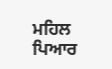ਮਹਿਲ ਪਿਆਰ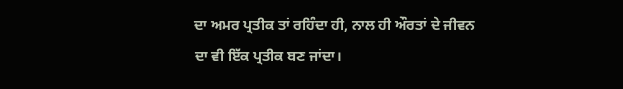ਦਾ ਅਮਰ ਪ੍ਰਤੀਕ ਤਾਂ ਰਹਿੰਦਾ ਹੀ, ਨਾਲ ਹੀ ਔਰਤਾਂ ਦੇ ਜੀਵਨ ਦਾ ਵੀ ਇੱਕ ਪ੍ਰਤੀਕ ਬਣ ਜਾਂਦਾ।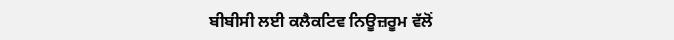ਬੀਬੀਸੀ ਲਈ ਕਲੈਕਟਿਵ ਨਿਊਜ਼ਰੂਮ ਵੱਲੋਂ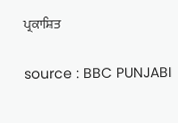ਪ੍ਰਕਾਸ਼ਿਤ

source : BBC PUNJABI